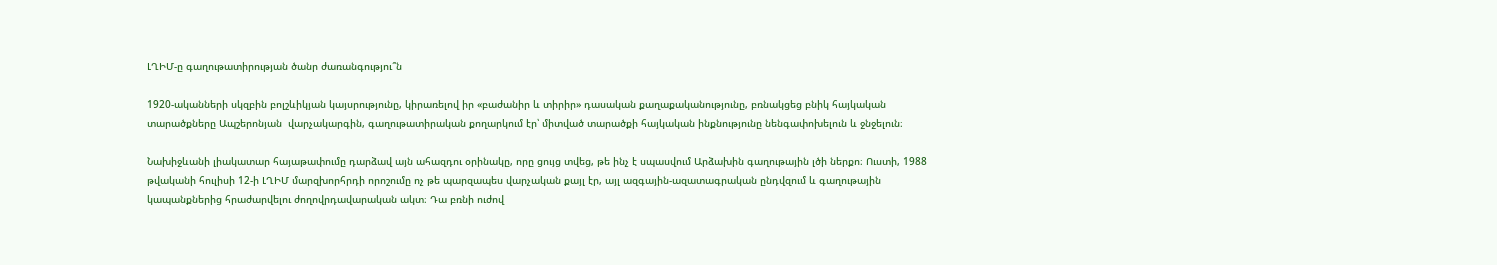ԼՂԻՄ-ը գաղութատիրության ծանր ժառանգությու՞ն

1920-ականների սկզբին բոլշևիկյան կայսրությունը, կիրառելով իր «բաժանիր և տիրիր» դասական քաղաքականությունը, բռնակցեց բնիկ հայկական տարածքները Ապշերոնյան  վարչակարգին, գաղութատիրական քողարկում էր՝ միտված տարածքի հայկական ինքնությունը նենգափոխելուն և ջնջելուն։

Նախիջևանի լիակատար հայաթափումը դարձավ այն ահազդու օրինակը, որը ցույց տվեց, թե ինչ է սպասվում Արձախին գաղութային լծի ներքո։ Ուստի, 1988 թվականի հուլիսի 12-ի ԼՂԻՄ մարզխորհրդի որոշումը ոչ թե պարզապես վարչական քայլ էր, այլ ազգային-ազատագրական ընդվզում և գաղութային կապանքներից հրաժարվելու ժողովրդավարական ակտ։ Դա բռնի ուժով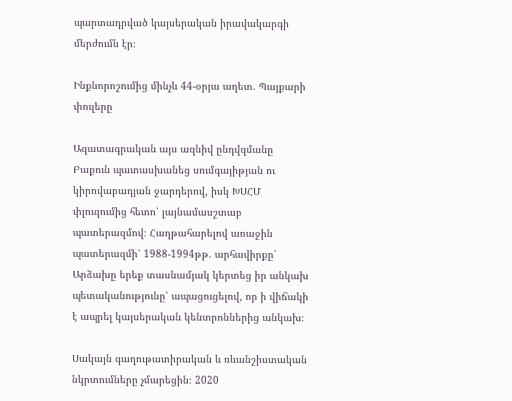պարտադրված կայսերական իրավակարգի մերժումն էր։

Ինքնորոշումից մինչև 44-օրյա աղետ. Պայքարի փուլերը

Ազատագրական այս ազնիվ ընդվզմանը Բաքուն պատասխանեց սումգայիթյան ու կիրովաբադյան ջարդերով, իսկ ԽՍՀՄ փլուզումից հետո՝ լայնամասշտաբ պատերազմով։ Հաղթահարելով առաջին պատերազմի՝ 1988-1994թթ. արհավիրքը՝ Արձախը երեք տասնամյակ կերտեց իր անկախ պետականությունը՝ ապացուցելով, որ ի վիճակի է ապրել կայսերական կենտրոններից անկախ։

Սակայն գաղութատիրական և ռևանշիստական նկրտումները չմարեցին։ 2020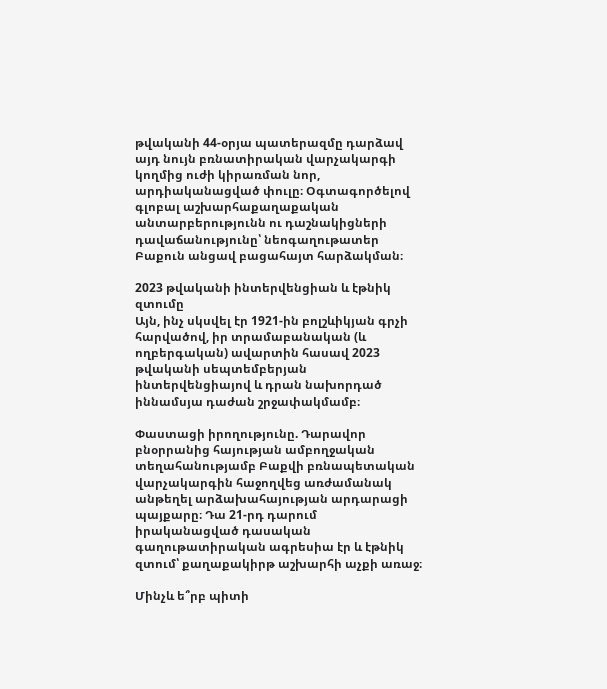թվականի 44-օրյա պատերազմը դարձավ այդ նույն բռնատիրական վարչակարգի կողմից ուժի կիրառման նոր, արդիականացված փուլը։ Օգտագործելով գլոբալ աշխարհաքաղաքական անտարբերությունն ու դաշնակիցների դավաճանությունը՝ նեոգաղութատեր Բաքուն անցավ բացահայտ հարձակման։

2023 թվականի ինտերվենցիան և էթնիկ զտումը
Այն, ինչ սկսվել էր 1921-ին բոլշևիկյան գրչի հարվածով, իր տրամաբանական (և ողբերգական) ավարտին հասավ 2023 թվականի սեպտեմբերյան ինտերվենցիայով և դրան նախորդած իննամսյա դաժան շրջափակմամբ։

Փաստացի իրողությունը. Դարավոր բնօրրանից հայության ամբողջական տեղահանությամբ Բաքվի բռնապետական վարչակարգին հաջողվեց առժամանակ անթեղել արձախահայության արդարացի պայքարը։ Դա 21-րդ դարում իրականացված դասական գաղութատիրական ագրեսիա էր և էթնիկ զտում՝ քաղաքակիրթ աշխարհի աչքի առաջ։

Մինչև ե՞րբ պիտի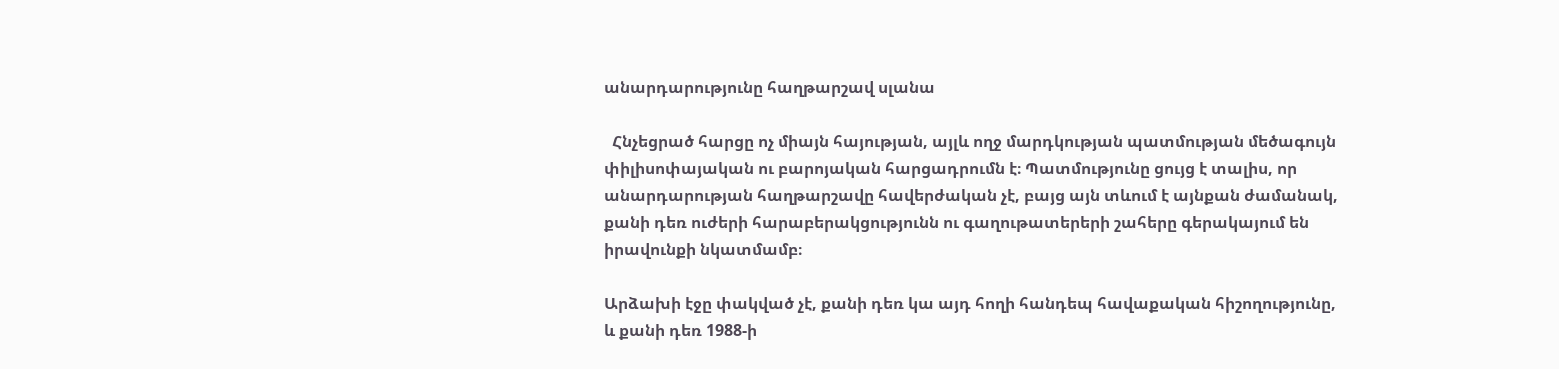անարդարությունը հաղթարշավ սլանա

  Հնչեցրած հարցը ոչ միայն հայության, այլև ողջ մարդկության պատմության մեծագույն փիլիսոփայական ու բարոյական հարցադրումն է։ Պատմությունը ցույց է տալիս, որ անարդարության հաղթարշավը հավերժական չէ, բայց այն տևում է այնքան ժամանակ, քանի դեռ ուժերի հարաբերակցությունն ու գաղութատերերի շահերը գերակայում են իրավունքի նկատմամբ։

Արձախի էջը փակված չէ, քանի դեռ կա այդ հողի հանդեպ հավաքական հիշողությունը, և քանի դեռ 1988-ի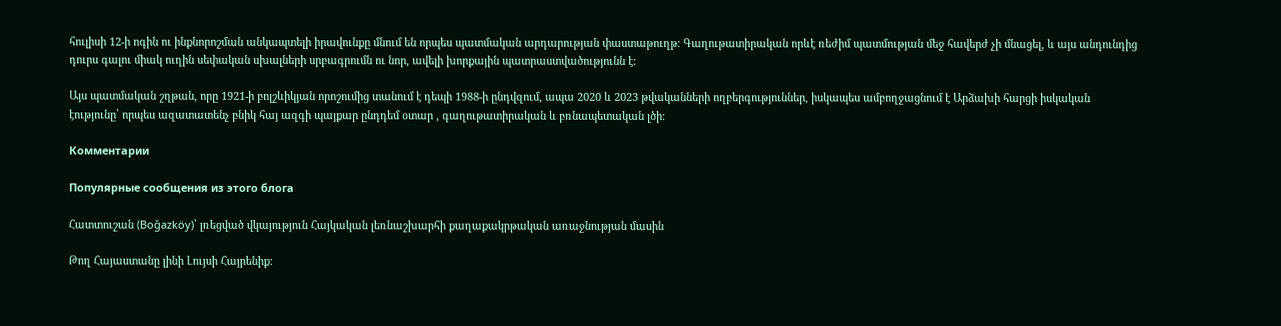հուլիսի 12-ի ոգին ու ինքնորոշման անկապտելի իրավունքը մնում են որպես պատմական արդարության փաստաթուղթ։ Գաղութատիրական որևէ ռեժիմ պատմության մեջ հավերժ չի մնացել, և այս անդունդից դուրս գալու միակ ուղին սեփական սխալների սրբագրումն ու նոր, ավելի խորքային պատրաստվածությունն է։

Այս պատմական շղթան, որը 1921-ի բոլշևիկյան որոշումից տանում է դեպի 1988-ի ընդվզում, ապա 2020 և 2023 թվականների ողբերգություններ, իսկապես ամբողջացնում է Արձախի հարցի իսկական էությունը՝ որպես ազատատենչ բնիկ հայ ազգի պայքար ընդդեմ օտար , գաղութատիրական և բռնապետական լծի։

Комментарии

Популярные сообщения из этого блога

Հատտուշան (Boğazköy)՝ լռեցված վկայություն Հայկական լեռնաշխարհի քաղաքակրթական առաջնության մասին

Թող Հայաստանը լինի Լույսի Հայրենիք։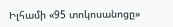Իլհամի «95 տոկոսանոցը»